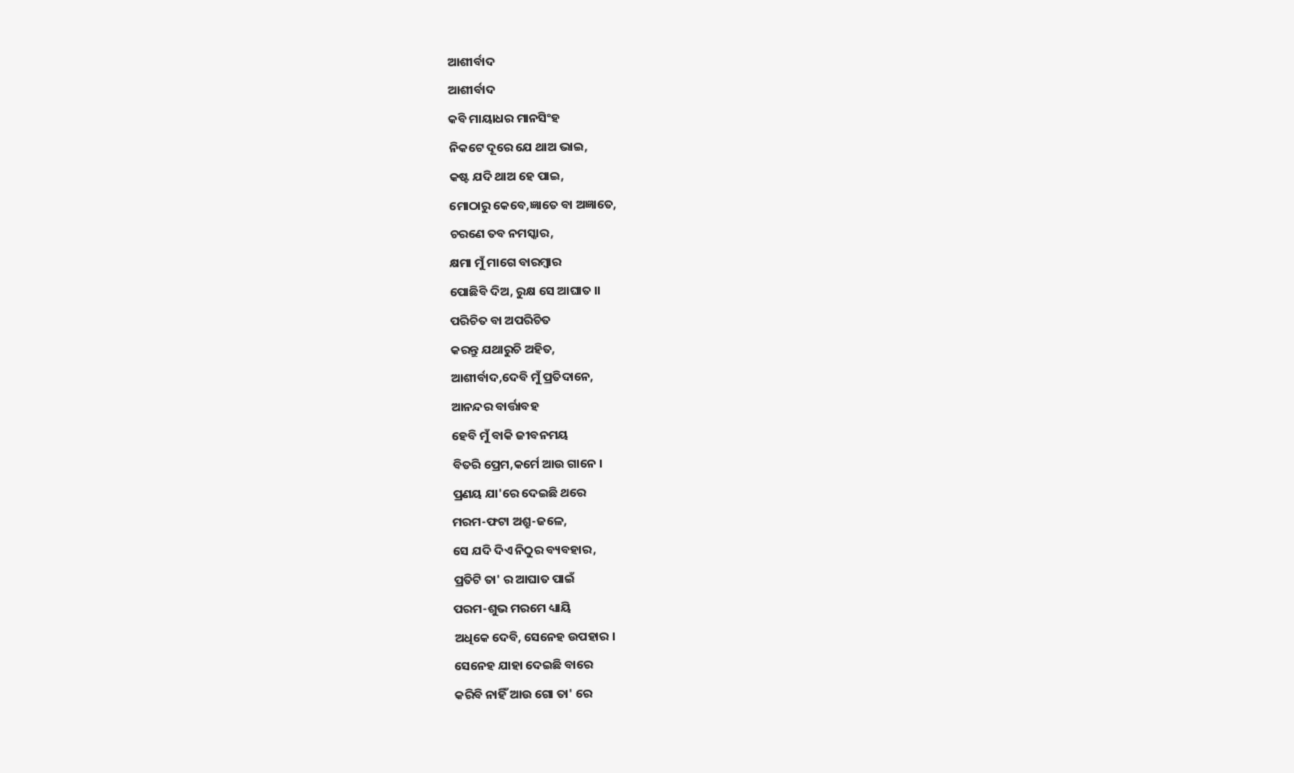ଆଶୀର୍ବାଦ
ଆଶୀର୍ବାଦ
କବି ମାୟାଧର ମାନସିଂହ
ନିକଟେ ଦୂରେ ଯେ ଥାଅ ଭାଇ,
କଷ୍ଟ ଯଦି ଥାଅ ହେ ପାଇ,
ମୋଠାରୁ କେବେ,ଜ୍ଞାତେ ବା ଅଜ୍ଞାତେ,
ଚରଣେ ତବ ନମସ୍କାର,
କ୍ଷମା ମୁଁ ମାଗେ ବାରମ୍ବାର
ପୋଛିବି ଦିଅ, ରୁକ୍ଷ ସେ ଆଘାତ ।।
ପରିଚିତ ବା ଅପରିଚିତ
କରନ୍ତୁ ଯଥାରୁଚି ଅହିତ,
ଆଶୀର୍ବାଦ,ଦେବି ମୁଁ ପ୍ରତିଦାନେ,
ଆନନ୍ଦର ବାର୍ତ୍ତାବହ
ହେବି ମୁଁ ବାକି ଜୀବନମୟ
ବିତରି ପ୍ରେମ,କର୍ମେ ଆଉ ଗାନେ ।
ପ୍ରଣୟ ଯା'ରେ ଦେଇଛି ଥରେ
ମରମ-ଫଟା ଅଶ୍ରୁ-ଜଳେ,
ସେ ଯଦି ଦିଏ ନିଠୁର ବ୍ୟବହାର,
ପ୍ରତିଟି ତା' ର ଆଘାତ ପାଇଁ
ପରମ-ଶୁଭ ମରମେ ଧ୍ୟାୟି
ଅଧିକେ ଦେବି, ସେନେହ ଉପହାର ।
ସେନେହ ଯାହା ଦେଇଛି ବାରେ
କରିବି ନାହିଁ ଆଉ ଗୋ ତା' ରେ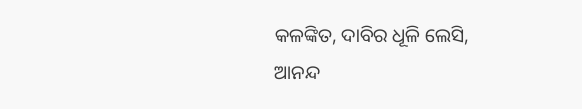କଳଙ୍କିତ, ଦାବିର ଧୂଳି ଲେସି,
ଆନନ୍ଦ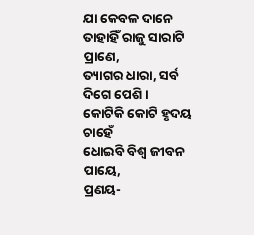ଯା କେବଳ ଦାନେ
ତାହାହିଁ ରାଜୁ ସାରାଟି ପ୍ରାଣେ,
ତ୍ୟାଗର ଧାରା, ସର୍ବ ଦିଗେ ପେଶି ।
କୋଟିକି କୋଟି ହୃଦୟ ଚାହେଁ
ଧୋଇବି ବିଶ୍ୱ ଜୀବନ ପାୟେ,
ପ୍ରଣୟ-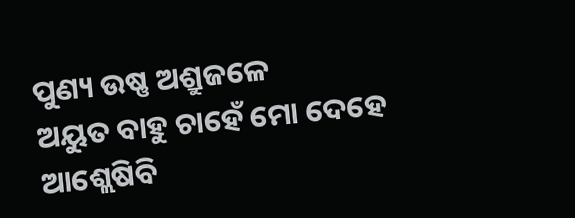ପୁଣ୍ୟ ଉଷ୍ଣ ଅଶ୍ରୁଜଳେ
ଅୟୁତ ବାହୁ ଚାହେଁ ମୋ ଦେହେ
ଆଶ୍ଲେଷିବି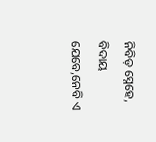ନିବିଡ଼ ସ୍ନେହେ,
ବିଦାୟ ଯେବେ,ନେବି ଏ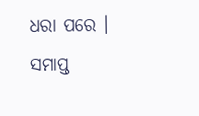ଧରା ପରେ ।
ସମାପ୍ତ